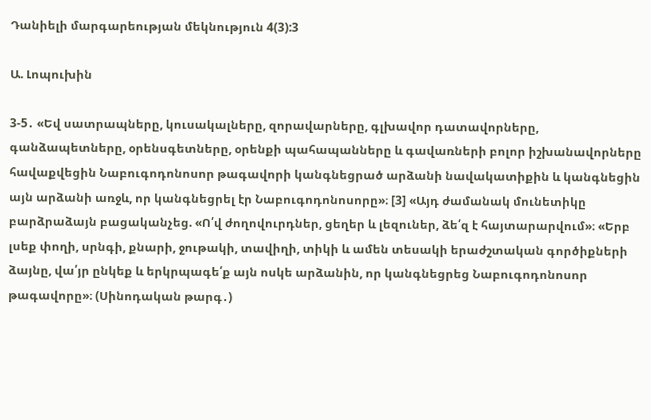Դանիելի մարգարեության մեկնություն 4(3):3

Ա. Լոպուխին

3-5․ «Եվ սատրապները, կուսակալները, զորավարները, գլխավոր դատավորները, գանձապետները, օրենսգետները, օրենքի պահապանները և գավառների բոլոր իշխանավորները հավաքվեցին Նաբուգոդոնոսոր թագավորի կանգնեցրած արձանի նավակատիքին և կանգնեցին այն արձանի առջև, որ կանգնեցրել էր Նաբուգոդոնոսորը»։ [3] «Այդ ժամանակ մունետիկը բարձրաձայն բացականչեց. «Ո՛վ ժողովուրդներ, ցեղեր և լեզուներ, ձե՛զ է հայտարարվում»։ «Երբ լսեք փողի, սրնգի, քնարի, ջութակի, տավիղի, տիկի և ամեն տեսակի երաժշտական գործիքների ձայնը, վա՛յր ընկեք և երկրպագե՛ք այն ոսկե արձանին, որ կանգնեցրեց Նաբուգոդոնոսոր թագավորը»։ (Սինոդական թարգ․)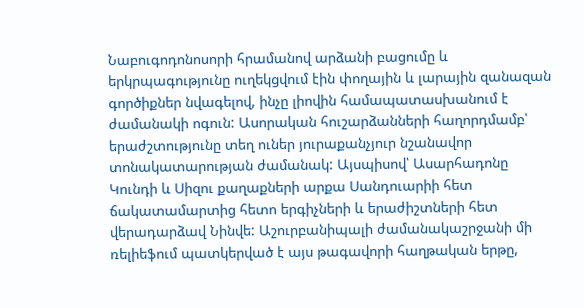Նաբուգոդոնոսորի հրամանով արձանի բացումը և երկրպագությունը ուղեկցվում էին փողային և լարային զանազան գործիքներ նվագելով, ինչը լիովին համապատասխանում է ժամանակի ոգուն: Ասորական հուշարձանների հաղորդմամբ՝ երաժշտությունը տեղ ուներ յուրաքանչյուր նշանավոր տոնակատարության ժամանակ: Այսպիսով՝ Ասարհադոնը Կունդի և Սիզու քաղաքների արքա Սանդուարիի հետ ճակատամարտից հետո երգիչների և երաժիշտների հետ վերադարձավ Նինվե: Աշուրբանիպալի ժամանակաշրջանի մի ռելիեֆում պատկերված է այս թագավորի հաղթական երթը,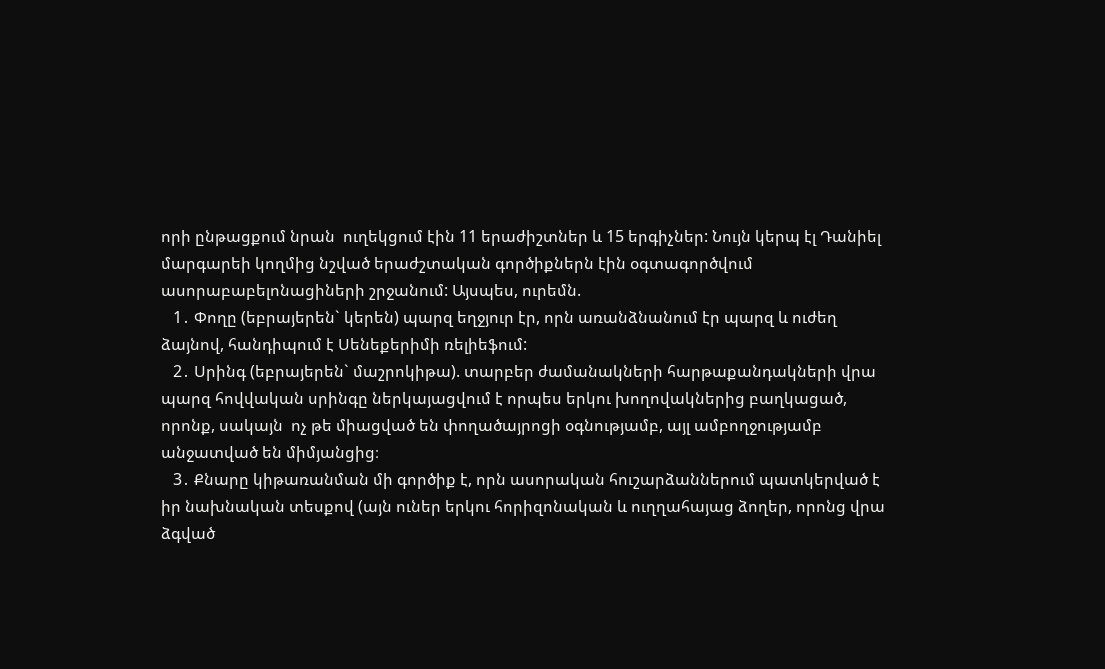որի ընթացքում նրան  ուղեկցում էին 11 երաժիշտներ և 15 երգիչներ: Նույն կերպ էլ Դանիել մարգարեի կողմից նշված երաժշտական գործիքներն էին օգտագործվում ասորաբաբելոնացիների շրջանում: Այսպես, ուրեմն.
   1․ Փողը (եբրայերեն` կերեն) պարզ եղջյուր էր, որն առանձնանում էր պարզ և ուժեղ ձայնով, հանդիպում է Սենեքերիմի ռելիեֆում:
   2․ Սրինգ (եբրայերեն` մաշրոկիթա). տարբեր ժամանակների հարթաքանդակների վրա պարզ հովվական սրինգը ներկայացվում է որպես երկու խողովակներից բաղկացած, որոնք, սակայն  ոչ թե միացված են փողածայրոցի օգնությամբ, այլ ամբողջությամբ անջատված են միմյանցից։
   3․ Քնարը կիթառանման մի գործիք է, որն ասորական հուշարձաններում պատկերված է իր նախնական տեսքով (այն ուներ երկու հորիզոնական և ուղղահայաց ձողեր, որոնց վրա ձգված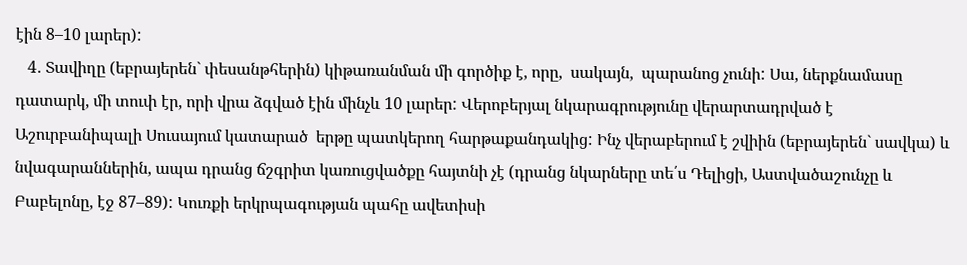էին 8–10 լարեր):
   4․ Տավիղը (եբրայերեն` փեսանթհերին) կիթառանման մի գործիք է, որը,  սակայն,  պարանոց չունի: Սա, ներքնամասը դատարկ, մի տուփ էր, որի վրա ձգված էին մինչև 10 լարեր: Վերոբերյալ նկարագրությունը վերարտադրված է Աշուրբանիպալի Սուսայում կատարած  երթը պատկերող հարթաքանդակից: Ինչ վերաբերում է շվիին (եբրայերեն` սավկա) և նվագարաններին, ապա դրանց ճշգրիտ կառուցվածքը հայտնի չէ (դրանց նկարները տե՛ս Դելիցի, Աստվածաշունչը և Բաբելոնը, էջ 87–89): Կուռքի երկրպագության պահը ավետիսի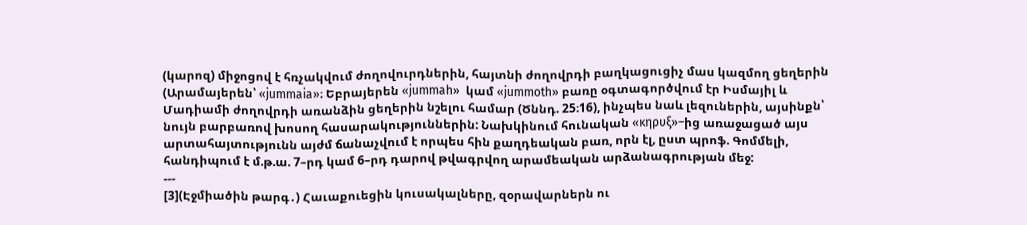(կարոզ) միջոցով է հռչակվում ժողովուրդներին, հայտնի ժողովրդի բաղկացուցիչ մաս կազմող ցեղերին (Արամայերեն՝ «jummaia»։ Եբրայերեն «jummah»  կամ «jummoth» բառը օգտագործվում էր Իսմայիլ և Մադիամի ժողովրդի առանձին ցեղերին նշելու համար (Ծննդ. 25։16), ինչպես նաև լեզուներին, այսինքն՝ նույն բարբառով խոսող հասարակություններին: Նախկինում հունական «κηρυξ»–ից առաջացած այս արտահայտությունն այժմ ճանաչվում է որպես հին քաղդեական բառ, որն էլ, ըստ պրոֆ. Գոմմելի, հանդիպում է մ.թ.ա. 7–րդ կամ 6–րդ դարով թվագրվող արամեական արձանագրության մեջ:
---
[3](Էջմիածին թարգ․) Հաւաքուեցին կուսակալները, զօրավարներն ու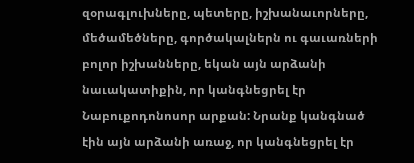զօրագլուխները, պետերը, իշխանաւորները, մեծամեծները, գործակալներն ու գաւառների բոլոր իշխանները, եկան այն արձանի նաւակատիքին, որ կանգնեցրել էր Նաբուքոդոնոսոր արքան: Նրանք կանգնած էին այն արձանի առաջ, որ կանգնեցրել էր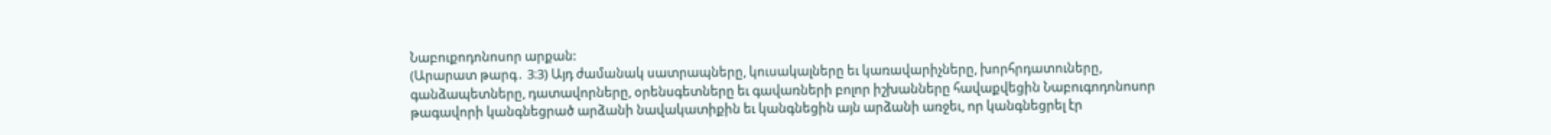Նաբուքոդոնոսոր արքան:
(Արարատ թարգ․ 3։3) Այդ ժամանակ սատրապները, կուսակալները եւ կառավարիչները, խորհրդատուները, գանձապետները, դատավորները, օրենսգետները եւ գավառների բոլոր իշխանները հավաքվեցին Նաբուգոդոնոսոր թագավորի կանգնեցրած արձանի նավակատիքին եւ կանգնեցին այն արձանի առջեւ, որ կանգնեցրել էր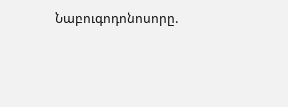Նաբուգոդոնոսորը.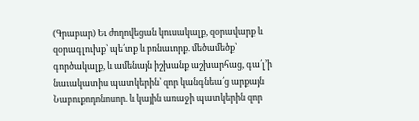(Գրաբար) Եւ ժողովեցան կուսակալք, զօրավարք և զօրագլուխք՝ պե՛տք և բռնաւորք. մեծամեծք՝ գործակալք, և ամենայն իշխանք աշխարհաց, գա՛լ’ի նաւակատիս պատկերին՝ զոր կանգնեա՛ց արքայն Նաբուքոդոնոսոր. և կային առաջի պատկերին զոր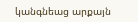կանգնեաց արքայն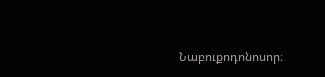Նաբուքոդոնոսոր։